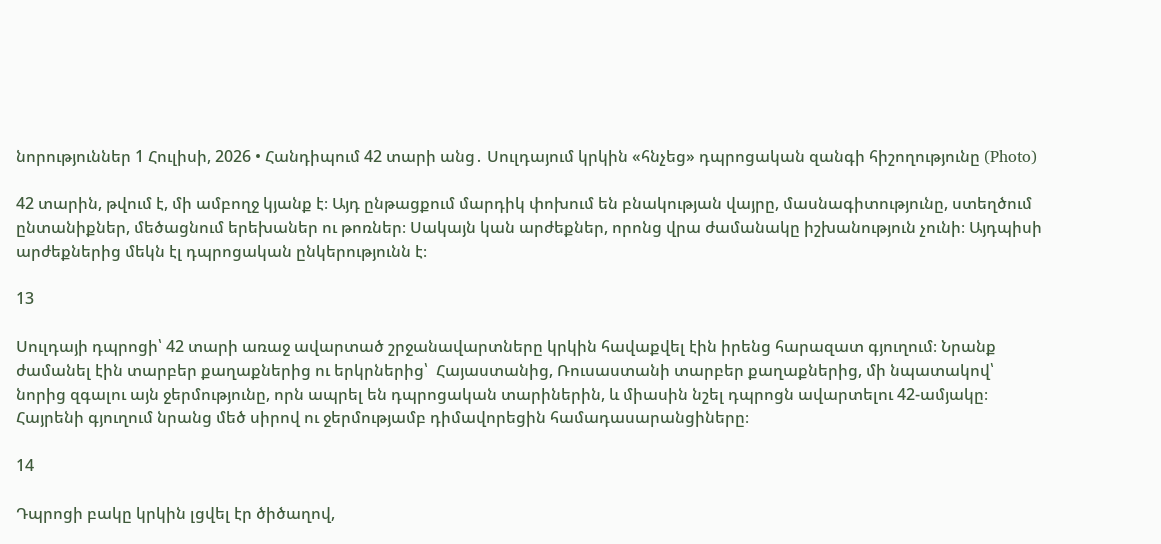նորություններ 1 Հուլիսի, 2026 • Հանդիպում 42 տարի անց․ Սուլդայում կրկին «հնչեց» դպրոցական զանգի հիշողությունը (Photo)

42 տարին, թվում է, մի ամբողջ կյանք է։ Այդ ընթացքում մարդիկ փոխում են բնակության վայրը, մասնագիտությունը, ստեղծում ընտանիքներ, մեծացնում երեխաներ ու թոռներ։ Սակայն կան արժեքներ, որոնց վրա ժամանակը իշխանություն չունի։ Այդպիսի արժեքներից մեկն էլ դպրոցական ընկերությունն է։

13

Սուլդայի դպրոցի՝ 42 տարի առաջ ավարտած շրջանավարտները կրկին հավաքվել էին իրենց հարազատ գյուղում։ Նրանք ժամանել էին տարբեր քաղաքներից ու երկրներից՝  Հայաստանից, Ռուսաստանի տարբեր քաղաքներից, մի նպատակով՝ նորից զգալու այն ջերմությունը, որն ապրել են դպրոցական տարիներին, և միասին նշել դպրոցն ավարտելու 42-ամյակը։ Հայրենի գյուղում նրանց մեծ սիրով ու ջերմությամբ դիմավորեցին համադասարանցիները։

14

Դպրոցի բակը կրկին լցվել էր ծիծաղով,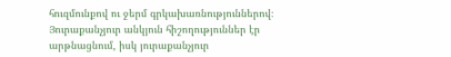հուզմունքով ու ջերմ գրկախառնություններով։ Յուրաքանչյուր անկյուն հիշողություններ էր արթնացնում, իսկ յուրաքանչյուր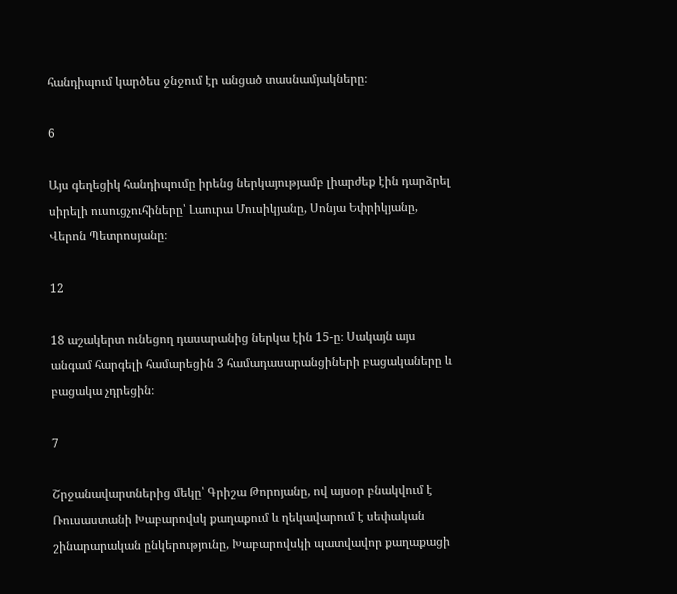հանդիպում կարծես ջնջում էր անցած տասնամյակները։

6

Այս գեղեցիկ հանդիպումը իրենց ներկայությամբ լիարժեք էին դարձրել սիրելի ուսուցչուհիները՝ Լաուրա Մուսիկյանը, Սոնյա Եփրիկյանը, Վերոն Պետրոսյանը։

12

18 աշակերտ ունեցող դասարանից ներկա էին 15-ը։ Սակայն այս անգամ հարգելի համարեցին 3 համադասարանցիների բացակաները և բացակա չդրեցին։

7

Շրջանավարտներից մեկը՝ Գրիշա Թորոյանը, ով այսօր բնակվում է Ռուսաստանի Խաբարովսկ քաղաքում և ղեկավարում է սեփական շինարարական ընկերությունը, Խաբարովսկի պատվավոր քաղաքացի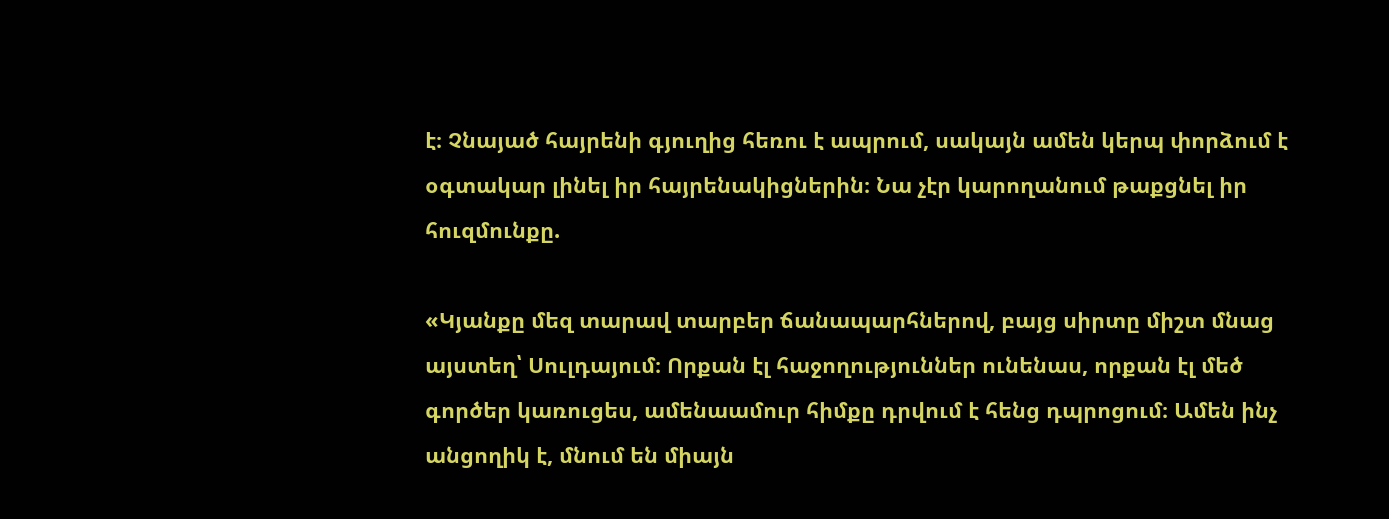է։ Չնայած հայրենի գյուղից հեռու է ապրում, սակայն ամեն կերպ փորձում է օգտակար լինել իր հայրենակիցներին։ Նա չէր կարողանում թաքցնել իր հուզմունքը.

«Կյանքը մեզ տարավ տարբեր ճանապարհներով, բայց սիրտը միշտ մնաց այստեղ՝ Սուլդայում։ Որքան էլ հաջողություններ ունենաս, որքան էլ մեծ գործեր կառուցես, ամենաամուր հիմքը դրվում է հենց դպրոցում։ Ամեն ինչ անցողիկ է, մնում են միայն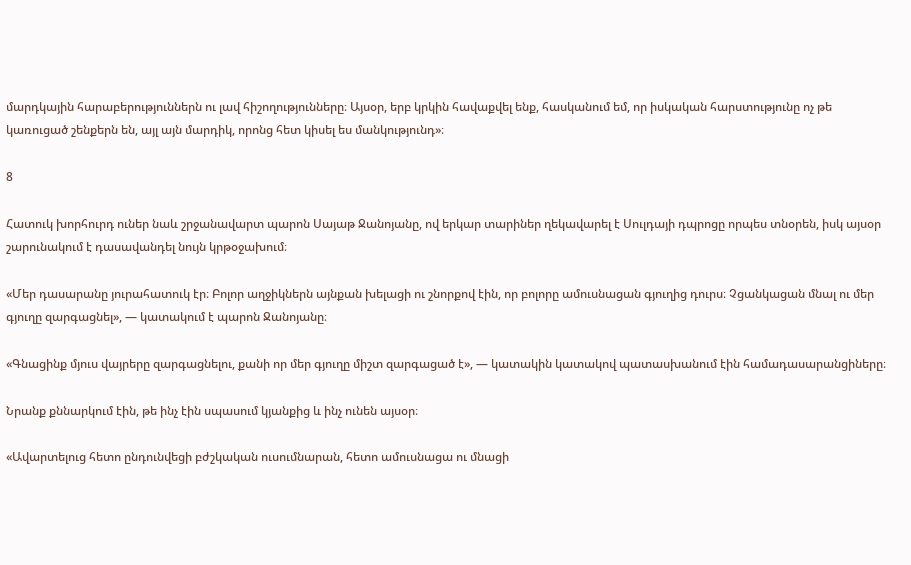մարդկային հարաբերություններն ու լավ հիշողությունները։ Այսօր, երբ կրկին հավաքվել ենք, հասկանում եմ, որ իսկական հարստությունը ոչ թե կառուցած շենքերն են, այլ այն մարդիկ, որոնց հետ կիսել ես մանկությունդ»։

8

Հատուկ խորհուրդ ուներ նաև շրջանավարտ պարոն Սայաթ Ջանոյանը, ով երկար տարիներ ղեկավարել է Սուլդայի դպրոցը որպես տնօրեն, իսկ այսօր շարունակում է դասավանդել նույն կրթօջախում։

«Մեր դասարանը յուրահատուկ էր։ Բոլոր աղջիկներն այնքան խելացի ու շնորքով էին, որ բոլորը ամուսնացան գյուղից դուրս։ Չցանկացան մնալ ու մեր գյուղը զարգացնել», — կատակում է պարոն Ջանոյանը։

«Գնացինք մյուս վայրերը զարգացնելու, քանի որ մեր գյուղը միշտ զարգացած է», — կատակին կատակով պատասխանում էին համադասարանցիները։

Նրանք քննարկում էին, թե ինչ էին սպասում կյանքից և ինչ ունեն այսօր։

«Ավարտելուց հետո ընդունվեցի բժշկական ուսումնարան, հետո ամուսնացա ու մնացի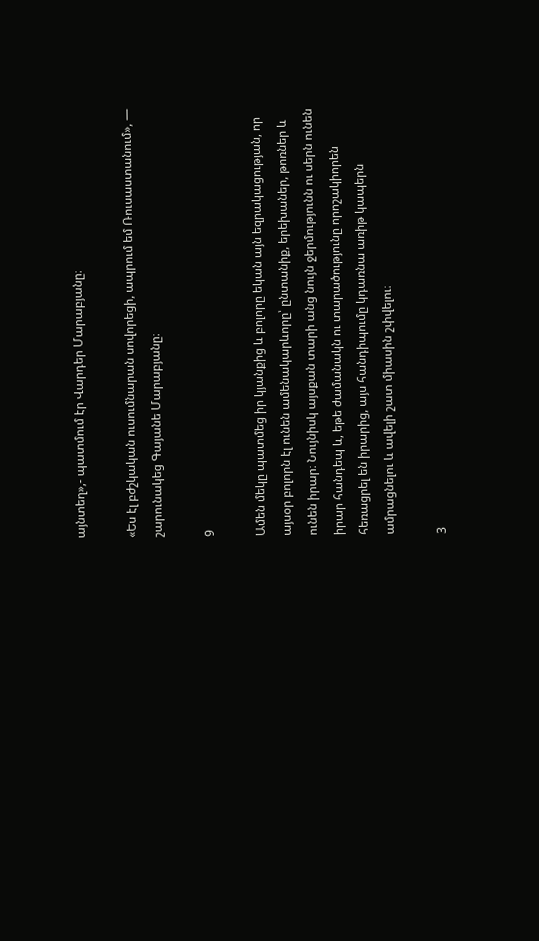այնտեղ»,- պատմում էր Վարդեր Մարաբյանը։

«Ես էլ բժշկական ուսումնարան սովորեցի, ապրում եմ Ռուսաստանում», — շարունակեց Գայանե Մարաբյանը։

9

Ամեն մեկը պատմեց իր կյանքից և բոլորը եկան այն եզրակացության, որ այսօր բոլորն էլ ունեն ամենակարևորը՝ ընտանիք, երեխաներ, թոռներ և ունեն իրար։ Նույնիսկ այսքան տարի անց նույն ջերմությունն ու սերն ունեն իրար հանդեպ և, եթե ժամանակն ու տարածությունը որոշակիորեն հեռացրել են իրարից, այս հանդիպումը կդառնա առիթ կապերն ամրացնելու և ավելի շատ միասին շփվելու։

3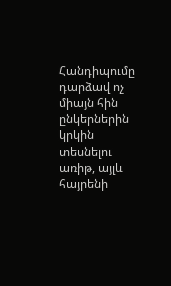Հանդիպումը դարձավ ոչ միայն հին ընկերներին կրկին տեսնելու առիթ, այլև հայրենի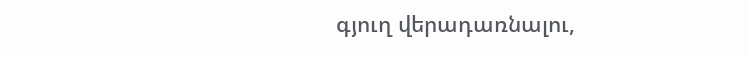գյուղ վերադառնալու,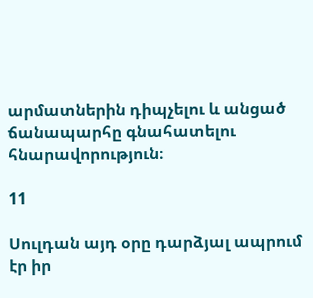արմատներին դիպչելու և անցած ճանապարհը գնահատելու հնարավորություն։

11

Սուլդան այդ օրը դարձյալ ապրում էր իր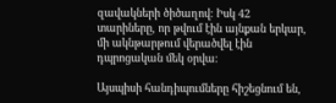զավակների ծիծաղով։ Իսկ 42 տարիները, որ թվում էին այնքան երկար, մի ակնթարթում վերածվել էին դպրոցական մեկ օրվա։

Այսպիսի հանդիպումները հիշեցնում են,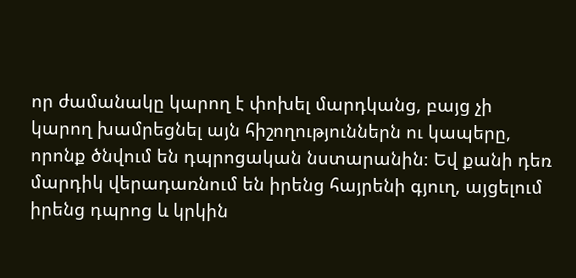որ ժամանակը կարող է փոխել մարդկանց, բայց չի կարող խամրեցնել այն հիշողություններն ու կապերը, որոնք ծնվում են դպրոցական նստարանին։ Եվ քանի դեռ մարդիկ վերադառնում են իրենց հայրենի գյուղ, այցելում իրենց դպրոց և կրկին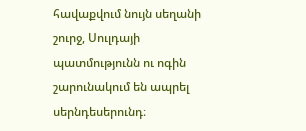հավաքվում նույն սեղանի շուրջ, Սուլդայի պատմությունն ու ոգին շարունակում են ապրել սերնդեսերունդ։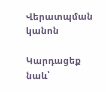Վերատպման կանոն

Կարդացեք նաև՝